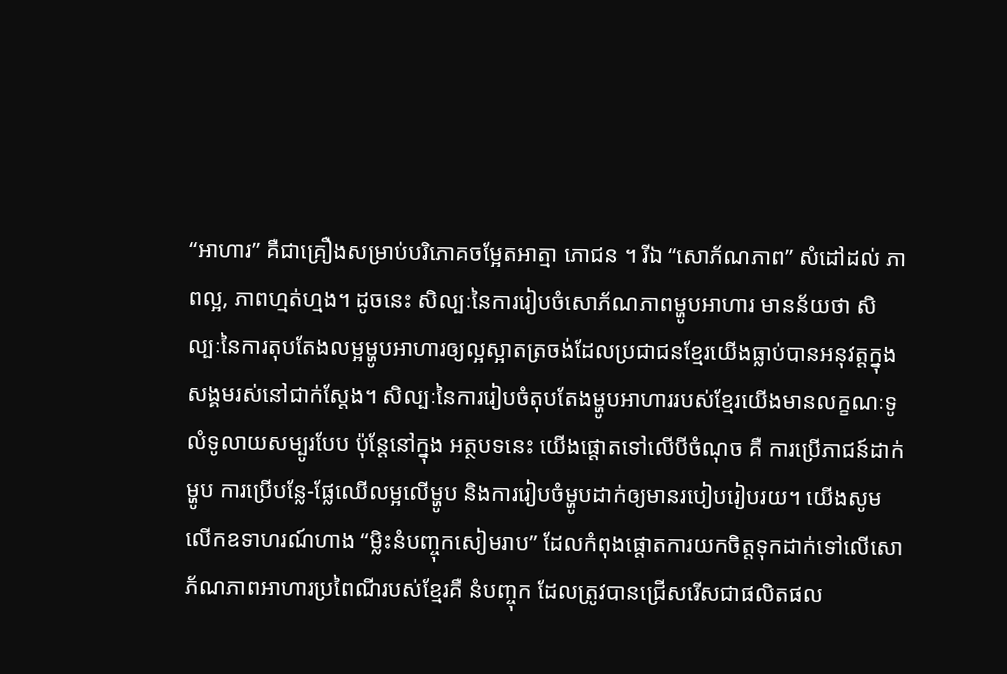“អាហារ” គឺជាគ្រឿងសម្រាប់បរិភោគចម្អែតអាត្មា ភោជន ។ រីឯ “សោភ័ណភាព” សំដៅដល់ ភាពល្អ, ភាពហ្មត់ហ្មង។ ដូចនេះ សិល្បៈនៃការរៀបចំសោភ័ណភាពម្ហូបអាហារ មានន័យថា សិល្បៈនៃការតុបតែងលម្អម្ហូបអាហារឲ្យល្អស្អាតត្រចង់ដែលប្រជាជនខ្មែរយើងធ្លាប់បានអនុវត្តក្នុងសង្គមរស់នៅជាក់ស្តែង។ សិល្បៈនៃការរៀបចំតុបតែងម្ហូបអាហាររបស់ខ្មែរយើងមានលក្ខណៈទូលំទូលាយសម្បូរបែប ប៉ុន្តែនៅក្នុង អត្ថបទនេះ យើងផ្តោតទៅលើបីចំណុច គឺ ការប្រើភាជន៍ដាក់ម្ហូប ការប្រើបន្លែ-ផ្លែឈើលម្អលើម្ហូប និងការរៀបចំម្ហូបដាក់ឲ្យមានរបៀបរៀបរយ។ យើងសូមលើកឧទាហរណ៍ហាង “ម្លិះនំបញ្ចុកសៀមរាប” ដែលកំពុងផ្តោតការយកចិត្តទុកដាក់ទៅលើសោភ័ណភាពអាហារប្រពៃណីរបស់ខ្មែរគឺ នំបញ្ចុក ដែលត្រូវបានជ្រើសរើសជាផលិតផល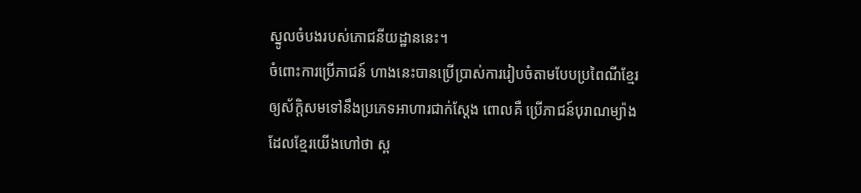ស្នូលចំបងរបស់ភោជនីយដ្ឋាននេះ។
ចំពោះការប្រើភាជន៍ ហាងនេះបានប្រើប្រាស់ការរៀបចំតាមបែបប្រពៃណីខ្មែរឲ្យស័ក្តិសមទៅនឹងប្រភេទអាហារជាក់ស្តែង ពោលគឺ ប្រើភាជន៍បុរាណម្យ៉ាងដែលខ្មែរយើងហៅថា ស្ព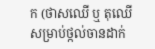ក (ថាសឈើ ឬ តុឈើសម្រាប់ថ្កល់ចានដាក់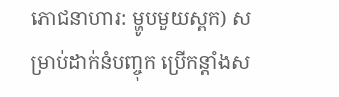ភោជនាហារ: ម្ហូបមួយស្ពក) សម្រាប់ដាក់នំបញ្ចុក ប្រើកន្តាំងស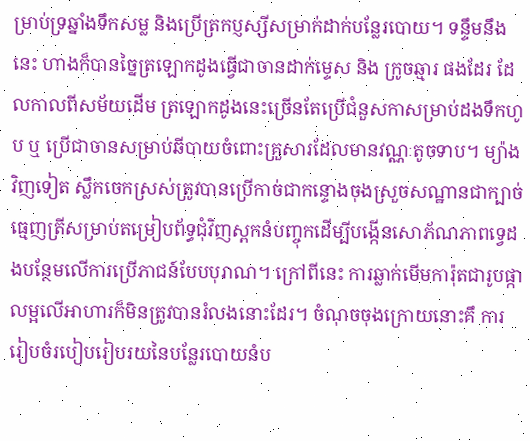ម្រាប់ទ្រឆ្នាំងទឹកសម្ល និងប្រើត្រកប្ញស្សីសម្រាក់ដាក់បន្លែរបោយ។ ទន្ទឹមនឹងនេះ ហាងក៏បានច្នៃត្រឡោកដូងធ្វើជាចានដាក់ម្ទេស និង ក្រូចឆ្មារ ផងដែរ ដែលកាលពីសម័យដើម ត្រឡោកដូងនេះច្រើនតែប្រើជំនួសកាសម្រាប់ដងទឹកហូប ឬ ប្រើជាចានសម្រាប់ឆីបាយចំពោះគ្រួសារដែលមានវណ្ណៈតូចទាប។ ម្យ៉ាងវិញទៀត ស្លឹកចេកស្រស់ត្រូវបានប្រើកាច់ជាកន្ទោងចុងស្រួចសណ្ឋានជាក្បាច់ធ្មេញត្រីសម្រាប់តម្រៀបព័ទ្ធជុំវិញស្ពកនំបញ្ចុកដើម្បីបង្កើនសោភ័ណភាពទ្វេដងបន្ថែមលើការប្រើភាជន៍បែបបុរាណ។ ក្រៅពីនេះ ការឆ្លាក់មើមការ៉ុតជារូបផ្កាលម្អលើអាហារក៏មិនត្រូវបានរំលងនោះដែរ។ ចំណុចចុងក្រោយនោះគឹ ការរៀបចំរបៀបរៀបរយនៃបន្លែរបោយនំប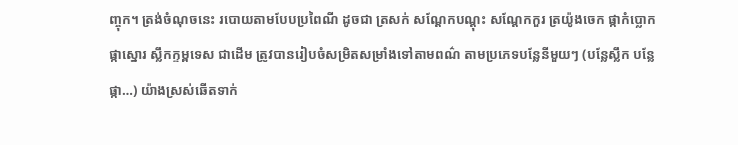ញ្ចុក។ ត្រង់ចំណុចនេះ របោយតាមបែបប្រពៃណី ដូចជា ត្រសក់ សណ្តែកបណ្តុះ សណ្តែកកួរ ត្រយ៉ូងចេក ផ្កាកំប្លោក ផ្កាស្នោរ ស្លឹកក្ទម្ពទេស ជាដើម ត្រូវបានរៀបចំសម្រិតសម្រាំងទៅតាមពណ៌ តាមប្រភេទបន្លែនីមួយៗ (បន្លែស្លឹក បន្លែផ្កា…) យ៉ាងស្រស់ឆើតទាក់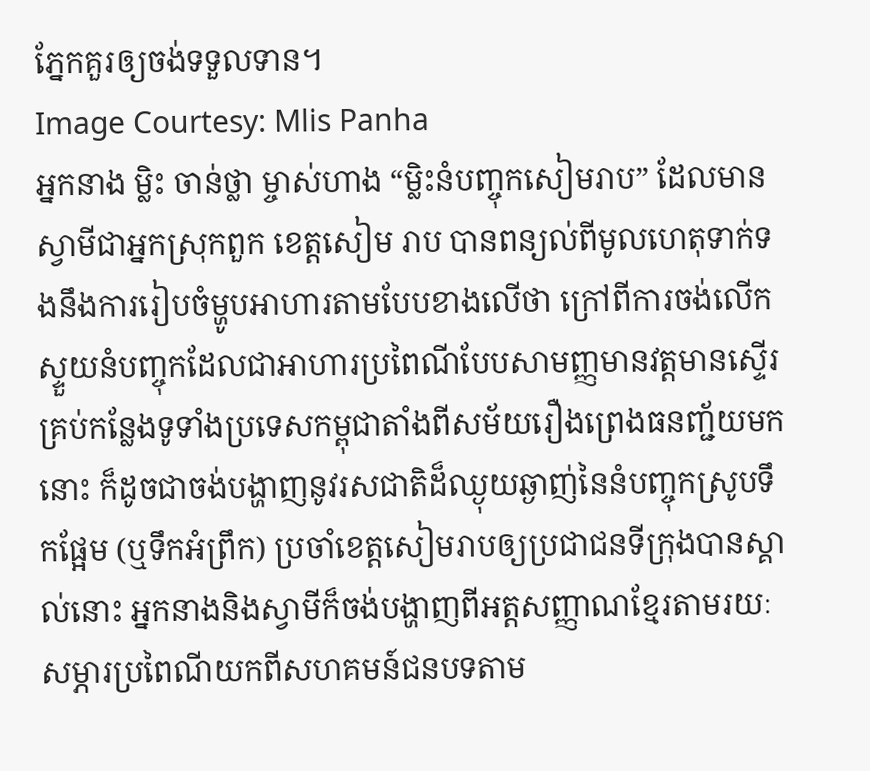ភ្នែកគួរឲ្យចង់ទទួលទាន។
Image Courtesy: Mlis Panha
អ្នកនាង ម្លិះ ចាន់ថ្លា ម្ចាស់ហាង “ម្លិះនំបញ្ចុកសៀមរាប” ដែលមានស្វាមីជាអ្នកស្រុកពួក ខេត្តសៀម រាប បានពន្យល់ពីមូលហេតុទាក់ទងនឹងការរៀបចំម្ហូបអាហារតាមបែបខាងលើថា ក្រៅពីការចង់លើកស្ទួយនំបញ្ចុកដែលជាអាហារប្រពៃណីបែបសាមញ្ញមានវត្តមានស្ទើរគ្រប់កន្លែងទូទាំងប្រទេសកម្ពុជាតាំងពីសម័យរឿងព្រេងធនញ្ជ័យមកនោះ ក៏ដូចជាចង់បង្ហាញនូវរសជាតិដ៏ឈ្ងុយឆ្ងាញ់នៃនំបញ្ចុកស្រូបទឹកផ្អែម (ឬទឹកអំព្រឹក) ប្រចាំខេត្តសៀមរាបឲ្យប្រជាជនទីក្រុងបានស្គាល់នោះ អ្នកនាងនិងស្វាមីក៏ចង់បង្ហាញពីអត្តសញ្ញាណខ្មែរតាមរយៈសម្ភារប្រពៃណីយកពីសហគមន៍ជនបទតាម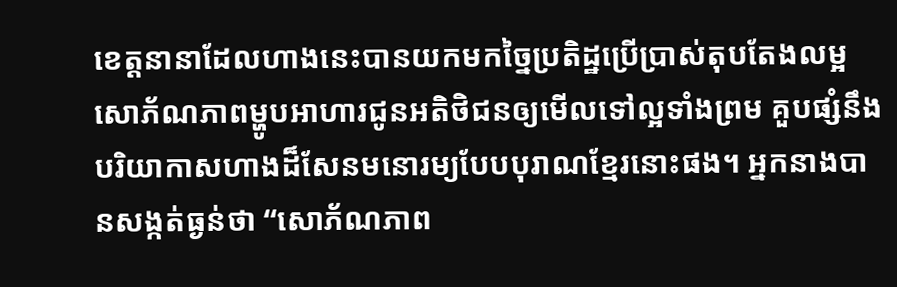ខេត្តនានាដែលហាងនេះបានយកមកច្នៃប្រតិដ្ឋប្រើប្រាស់តុបតែងលម្អសោភ័ណភាពម្ហូបអាហារជូនអតិថិជនឲ្យមើលទៅល្អទាំងព្រម គួបផ្សំនឹងបរិយាកាសហាងដ៏សែនមនោរម្យបែបបុរាណខ្មែរនោះផង។ អ្នកនាងបានសង្កត់ធ្ងន់ថា “សោភ័ណភាព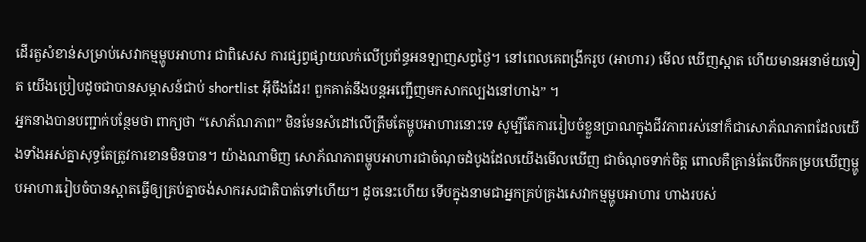ដើរតួសំខាន់សម្រាប់សេវាកម្មម្ហូបអាហារ ជាពិសេស ការផ្សព្វផ្សាយលក់លើប្រព័ន្ធអនឡាញសព្វថ្ងៃ។ នៅពេលគេពង្រីករូប (អាហារ) មើល ឃើញស្អាត ហើយមានអនាម័យទៀត យើងប្រៀបដូចជាបានសម្ភាសន៍ជាប់ shortlist អ៊ីចឹងដែរ! ពួកគាត់នឹងបន្តអញ្ជើញមកសាកល្បងនៅហាង” ។
អ្នកនាងបានបញ្ជាក់បន្ថែមថា ពាក្យថា “សោភ័ណភាព” មិនមែនសំដៅលើត្រឹមតែម្ហូបអាហារនោះទេ សូម្បីតែការរៀបចំខ្លួនប្រាណក្នុងជីវភាពរស់នៅក៏ជាសោភ័ណភាពដែលយើងទាំងអស់គ្នាសុទ្ធតែត្រូវការខានមិនបាន។ យ៉ាងណាមិញ សោភ័ណភាពម្ហូបអាហារជាចំណុចដំបូងដែលយើងមើលឃើញ ជាចំណុចទាក់ចិត្ត ពោលគឺគ្រាន់តែបើកគម្របឃើញម្ហូបអាហាររៀបចំបានស្អាតធ្វើឲ្យគ្រប់គ្នាចង់សាករសជាតិបាត់ទៅហើយ។ ដូចនេះហើយ ទើបក្នុងនាមជាអ្នកគ្រប់គ្រងសេវាកម្មម្ហូបអាហារ ហាងរបស់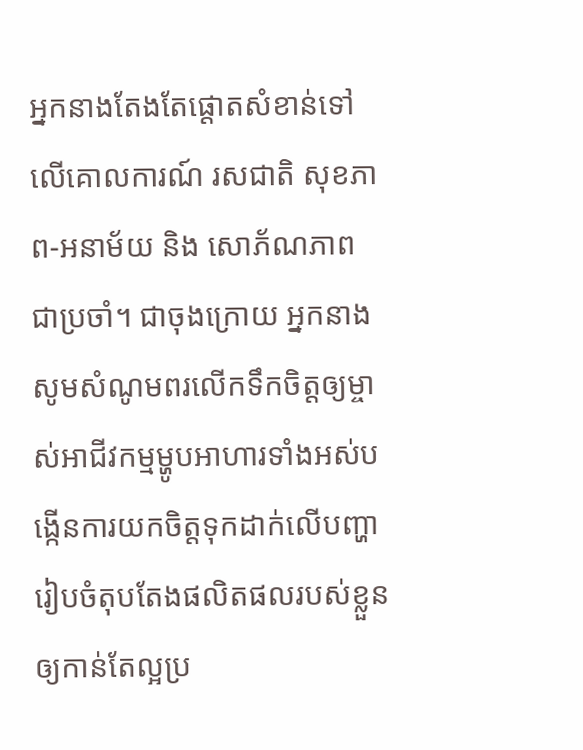អ្នកនាងតែងតែផ្តោតសំខាន់ទៅលើគោលការណ៍ រសជាតិ សុខភាព-អនាម័យ និង សោភ័ណភាព ជាប្រចាំ។ ជាចុងក្រោយ អ្នកនាងសូមសំណូមពរលើកទឹកចិត្តឲ្យម្ចាស់អាជីវកម្មម្ហូបអាហារទាំងអស់បង្កើនការយកចិត្តទុកដាក់លើបញ្ហារៀបចំតុបតែងផលិតផលរបស់ខ្លួនឲ្យកាន់តែល្អប្រ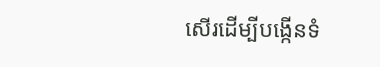សើរដើម្បីបង្កើនទំ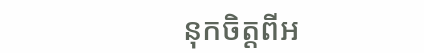នុកចិត្តពីអ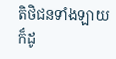តិថិជនទាំងឡាយក៏ដូ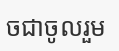ចជាចូលរួម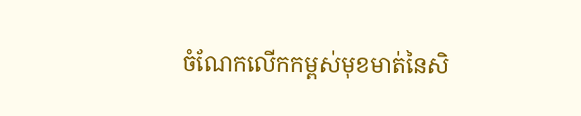ចំណែកលើកកម្ពស់មុខមាត់នៃសិ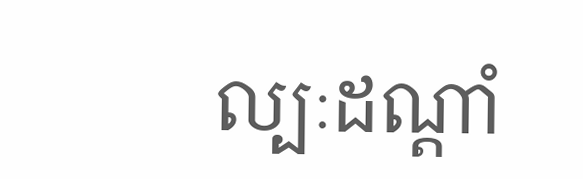ល្បៈដណ្តាំ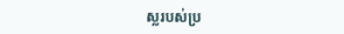ស្លរបស់ប្រ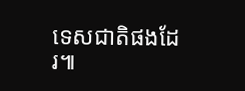ទេសជាតិផងដែរ៕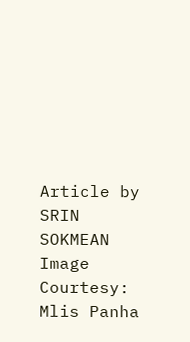Article by SRIN SOKMEAN
Image Courtesy: Mlis Panha